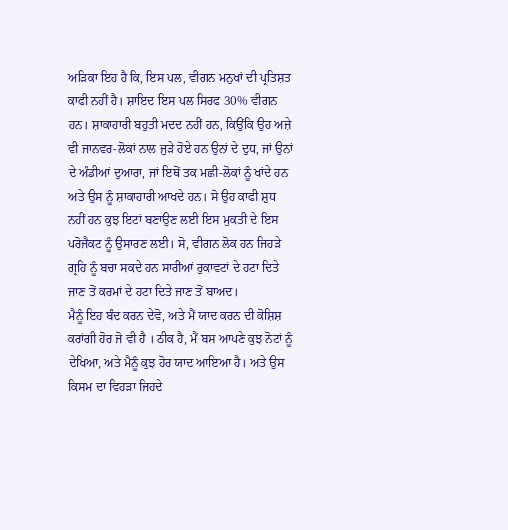ਅੜਿਕਾ ਇਹ ਹੈ ਕਿ, ਇਸ ਪਲ, ਵੀਗਨ ਮਨੁਖਾਂ ਦੀ ਪ੍ਰਤਿਸ਼ਤ ਕਾਫੀ ਨਹੀਂ ਹੈ। ਸ਼ਾਇਦ ਇਸ ਪਲ ਸਿਰਫ 30% ਵੀਗਨ ਹਨ। ਸ਼ਾਕਾਹਾਰੀ ਬਹੁਤੀ ਮਦਦ ਨਹੀਂ ਹਨ, ਕਿਉਂਕਿ ਉਹ ਅਜ਼ੇ ਵੀ ਜਾਨਵਰ-ਲੋਕਾਂ ਨਾਲ ਜੁੜੇ ਹੋਏ ਹਨ ਉਨਾਂ ਦੇ ਦੁਧ, ਜਾਂ ਉਨਾਂ ਦੇ ਅੰਡੀਆਂ ਦੁਆਰਾ, ਜਾਂ ਇਥੋਂ ਤਕ ਮਛੀ-ਲੋਕਾਂ ਨੂੰ ਖਾਂਦੇ ਹਨ ਅਤੇ ਉਸ ਨੂੰ ਸ਼ਾਕਾਹਾਰੀ ਆਖਦੇ ਹਨ। ਸੋ ਉਹ ਕਾਫੀ ਸ਼ੁਧ ਨਹੀਂ ਹਨ ਕੁਝ ਇਟਾਂ ਬਣਾਉਣ ਲਈ ਇਸ ਮੁਕਤੀ ਦੇ ਇਸ ਪਰੋਜੈਕਟ ਨੂੰ ਉਸਾਰਣ ਲਈ। ਸੋ, ਵੀਗਨ ਲੋਕ ਹਨ ਜਿਹੜੇ ਗ੍ਰਹਿ ਨੂੰ ਬਚਾ ਸਕਦੇ ਹਨ ਸਾਰੀਆਂ ਰੁਕਾਵਟਾਂ ਦੇ ਹਟਾ ਦਿਤੇ ਜਾਣ ਤੋਂ ਕਰਮਾਂ ਦੇ ਹਟਾ ਦਿਤੇ ਜਾਣ ਤੋਂ ਬਾਅਦ।
ਮੈਨੂੰ ਇਹ ਬੰਦ ਕਰਨ ਦੇਵੋ, ਅਤੇ ਮੈਂ ਯਾਦ ਕਰਨ ਦੀ ਕੋਸ਼ਿਸ਼ ਕਰਾਂਗੀ ਹੋਰ ਜੋ ਵੀ ਹੈ । ਠੀਕ ਹੈ, ਮੈਂ ਬਸ ਆਪਣੇ ਕੁਝ ਨੋਟਾਂ ਨੂੰ ਦੇਖਿਆ, ਅਤੇ ਮੈਨੂੰ ਕੁਝ ਹੋਰ ਯਾਦ ਆਇਆ ਹੈ। ਅਤੇ ਉਸ ਕਿਸਮ ਦਾ ਵਿਹੜਾ ਜਿਹਦੇ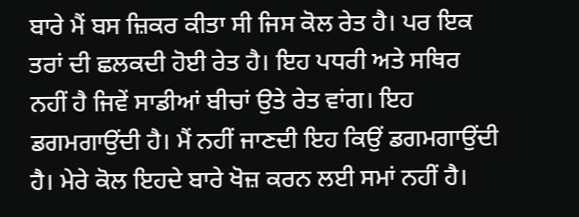ਬਾਰੇ ਮੈਂ ਬਸ ਜ਼ਿਕਰ ਕੀਤਾ ਸੀ ਜਿਸ ਕੋਲ ਰੇਤ ਹੈ। ਪਰ ਇਕ ਤਰਾਂ ਦੀ ਛਲਕਦੀ ਹੋਈ ਰੇਤ ਹੈ। ਇਹ ਪਧਰੀ ਅਤੇ ਸਥਿਰ ਨਹੀਂ ਹੈ ਜਿਵੇਂ ਸਾਡੀਆਂ ਬੀਚਾਂ ਉਤੇ ਰੇਤ ਵਾਂਗ। ਇਹ ਡਗਮਗਾਉਂਦੀ ਹੈ। ਮੈਂ ਨਹੀਂ ਜਾਣਦੀ ਇਹ ਕਿਉਂ ਡਗਮਗਾਉਂਦੀ ਹੈ। ਮੇਰੇ ਕੋਲ ਇਹਦੇ ਬਾਰੇ ਖੋਜ਼ ਕਰਨ ਲਈ ਸਮਾਂ ਨਹੀਂ ਹੈ।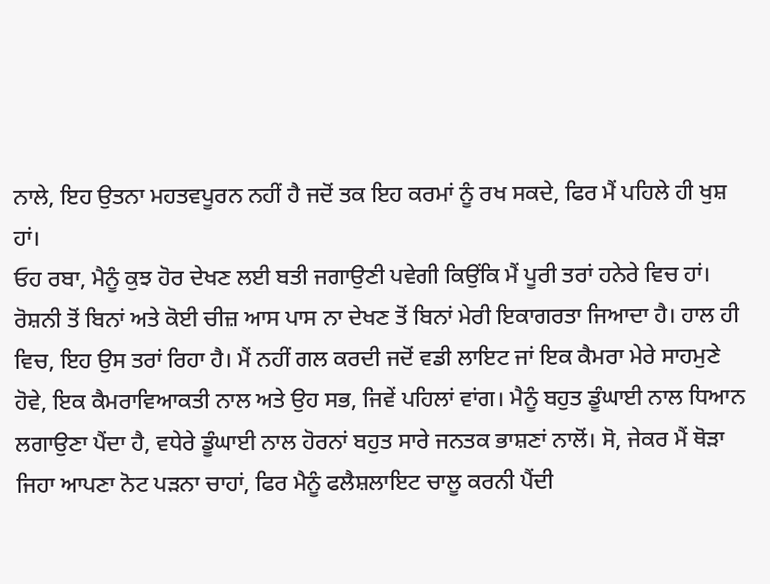ਨਾਲੇ, ਇਹ ਉਤਨਾ ਮਹਤਵਪੂਰਨ ਨਹੀਂ ਹੈ ਜਦੋਂ ਤਕ ਇਹ ਕਰਮਾਂ ਨੂੰ ਰਖ ਸਕਦੇ, ਫਿਰ ਮੈਂ ਪਹਿਲੇ ਹੀ ਖੁਸ਼ ਹਾਂ।
ਓਹ ਰਬਾ, ਮੈਨੂੰ ਕੁਝ ਹੋਰ ਦੇਖਣ ਲਈ ਬਤੀ ਜਗਾਉਣੀ ਪਵੇਗੀ ਕਿਉਂਕਿ ਮੈਂ ਪੂਰੀ ਤਰਾਂ ਹਨੇਰੇ ਵਿਚ ਹਾਂ। ਰੋਸ਼ਨੀ ਤੋਂ ਬਿਨਾਂ ਅਤੇ ਕੋਈ ਚੀਜ਼ ਆਸ ਪਾਸ ਨਾ ਦੇਖਣ ਤੋਂ ਬਿਨਾਂ ਮੇਰੀ ਇਕਾਗਰਤਾ ਜਿਆਦਾ ਹੈ। ਹਾਲ ਹੀ ਵਿਚ, ਇਹ ਉਸ ਤਰਾਂ ਰਿਹਾ ਹੈ। ਮੈਂ ਨਹੀਂ ਗਲ ਕਰਦੀ ਜਦੋਂ ਵਡੀ ਲਾਇਟ ਜਾਂ ਇਕ ਕੈਮਰਾ ਮੇਰੇ ਸਾਹਮੁਣੇ ਹੋਵੇ, ਇਕ ਕੈਮਰਾਵਿਆਕਤੀ ਨਾਲ ਅਤੇ ਉਹ ਸਭ, ਜਿਵੇਂ ਪਹਿਲਾਂ ਵਾਂਗ। ਮੈਨੂੰ ਬਹੁਤ ਡੂੰਘਾਈ ਨਾਲ ਧਿਆਨ ਲਗਾਉਣਾ ਪੈਂਦਾ ਹੈ, ਵਧੇਰੇ ਡੂੰਘਾਈ ਨਾਲ ਹੋਰਨਾਂ ਬਹੁਤ ਸਾਰੇ ਜਨਤਕ ਭਾਸ਼ਣਾਂ ਨਾਲੋਂ। ਸੋ, ਜੇਕਰ ਮੈਂ ਥੋੜਾ ਜਿਹਾ ਆਪਣਾ ਨੋਟ ਪੜਨਾ ਚਾਹਾਂ, ਫਿਰ ਮੈਨੂੰ ਫਲੈਸ਼ਲਾਇਟ ਚਾਲੂ ਕਰਨੀ ਪੈਂਦੀ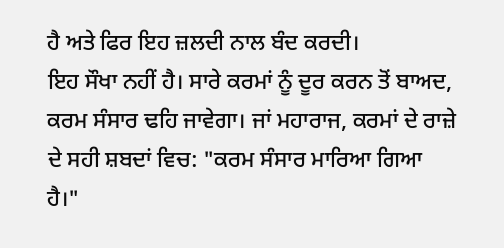ਹੈ ਅਤੇ ਫਿਰ ਇਹ ਜ਼ਲਦੀ ਨਾਲ ਬੰਦ ਕਰਦੀ।
ਇਹ ਸੌਖਾ ਨਹੀਂ ਹੈ। ਸਾਰੇ ਕਰਮਾਂ ਨੂੰ ਦੂਰ ਕਰਨ ਤੋਂ ਬਾਅਦ, ਕਰਮ ਸੰਸਾਰ ਢਹਿ ਜਾਵੇਗਾ। ਜਾਂ ਮਹਾਰਾਜ, ਕਰਮਾਂ ਦੇ ਰਾਜ਼ੇ ਦੇ ਸਹੀ ਸ਼ਬਦਾਂ ਵਿਚ: "ਕਰਮ ਸੰਸਾਰ ਮਾਰਿਆ ਗਿਆ ਹੈ।"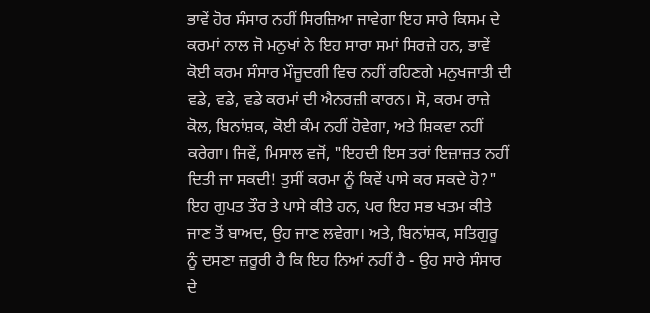ਭਾਵੇਂ ਹੋਰ ਸੰਸਾਰ ਨਹੀਂ ਸਿਰਜ਼ਿਆ ਜਾਵੇਗਾ ਇਹ ਸਾਰੇ ਕਿਸਮ ਦੇ ਕਰਮਾਂ ਨਾਲ ਜੋ ਮਨੁਖਾਂ ਨੇ ਇਹ ਸਾਰਾ ਸਮਾਂ ਸਿਰਜ਼ੇ ਹਨ, ਭਾਵੇਂ ਕੋਈ ਕਰਮ ਸੰਸਾਰ ਮੌਜ਼ੂਦਗੀ ਵਿਚ ਨਹੀਂ ਰਹਿਣਗੇ ਮਨੁਖਜਾਤੀ ਦੀ ਵਡੇ, ਵਡੇ, ਵਡੇ ਕਰਮਾਂ ਦੀ ਐਨਰਜ਼ੀ ਕਾਰਨ। ਸੋ, ਕਰਮ ਰਾਜ਼ੇ ਕੋਲ, ਬਿਨਾਂਸ਼ਕ, ਕੋਈ ਕੰਮ ਨਹੀਂ ਹੋਵੇਗਾ, ਅਤੇ ਸ਼ਿਕਵਾ ਨਹੀਂ ਕਰੇਗਾ। ਜਿਵੇਂ, ਮਿਸਾਲ ਵਜੋਂ, "ਇਹਦੀ ਇਸ ਤਰਾਂ ਇਜ਼ਾਜ਼ਤ ਨਹੀਂ ਦਿਤੀ ਜਾ ਸਕਦੀ! ਤੁਸੀਂ ਕਰਮਾ ਨੂੰ ਕਿਵੇਂ ਪਾਸੇ ਕਰ ਸਕਦੇ ਹੋ?" ਇਹ ਗੁਪਤ ਤੌਰ ਤੇ ਪਾਸੇ ਕੀਤੇ ਹਨ, ਪਰ ਇਹ ਸਭ ਖਤਮ ਕੀਤੇ ਜਾਣ ਤੋਂ ਬਾਅਦ, ਉਹ ਜਾਣ ਲਵੇਗਾ। ਅਤੇ, ਬਿਨਾਂਸ਼ਕ, ਸਤਿਗੁਰੂ ਨੂੰ ਦਸਣਾ ਜ਼ਰੂਰੀ ਹੈ ਕਿ ਇਹ ਨਿਆਂ ਨਹੀਂ ਹੈ - ਉਹ ਸਾਰੇ ਸੰਸਾਰ ਦੇ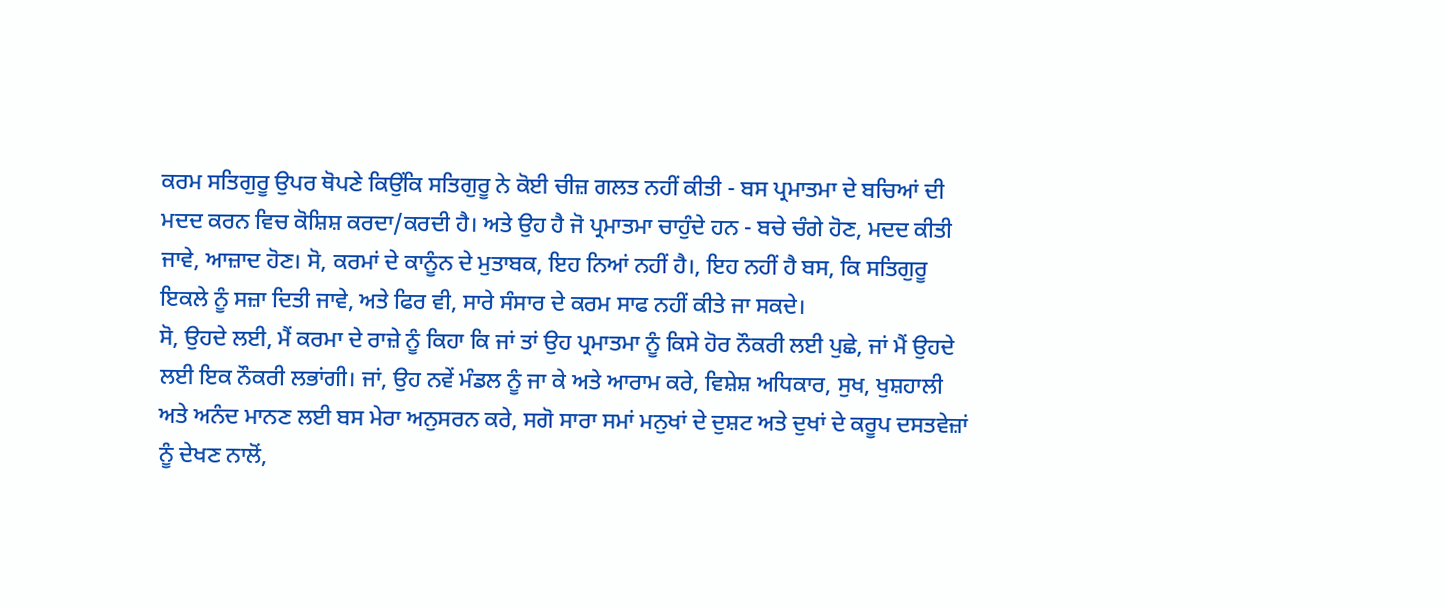ਕਰਮ ਸਤਿਗੁਰੂ ਉਪਰ ਥੋਪਣੇ ਕਿਉਂਕਿ ਸਤਿਗੁਰੂ ਨੇ ਕੋਈ ਚੀਜ਼ ਗਲਤ ਨਹੀਂ ਕੀਤੀ - ਬਸ ਪ੍ਰਮਾਤਮਾ ਦੇ ਬਚਿਆਂ ਦੀ ਮਦਦ ਕਰਨ ਵਿਚ ਕੋਸ਼ਿਸ਼ ਕਰਦਾ/ਕਰਦੀ ਹੈ। ਅਤੇ ਉਹ ਹੈ ਜੋ ਪ੍ਰਮਾਤਮਾ ਚਾਹੁੰਦੇ ਹਨ - ਬਚੇ ਚੰਗੇ ਹੋਣ, ਮਦਦ ਕੀਤੀ ਜਾਵੇ, ਆਜ਼ਾਦ ਹੋਣ। ਸੋ, ਕਰਮਾਂ ਦੇ ਕਾਨੂੰਨ ਦੇ ਮੁਤਾਬਕ, ਇਹ ਨਿਆਂ ਨਹੀਂ ਹੈ।, ਇਹ ਨਹੀਂ ਹੈ ਬਸ, ਕਿ ਸਤਿਗੁਰੂ ਇਕਲੇ ਨੂੰ ਸਜ਼ਾ ਦਿਤੀ ਜਾਵੇ, ਅਤੇ ਫਿਰ ਵੀ, ਸਾਰੇ ਸੰਸਾਰ ਦੇ ਕਰਮ ਸਾਫ ਨਹੀਂ ਕੀਤੇ ਜਾ ਸਕਦੇ।
ਸੋ, ਉਹਦੇ ਲਈ, ਮੈਂ ਕਰਮਾ ਦੇ ਰਾਜ਼ੇ ਨੂੰ ਕਿਹਾ ਕਿ ਜਾਂ ਤਾਂ ਉਹ ਪ੍ਰਮਾਤਮਾ ਨੂੰ ਕਿਸੇ ਹੋਰ ਨੌਕਰੀ ਲਈ ਪੁਛੇ, ਜਾਂ ਮੈਂ ਉਹਦੇ ਲਈ ਇਕ ਨੌਕਰੀ ਲਭਾਂਗੀ। ਜਾਂ, ਉਹ ਨਵੇਂ ਮੰਡਲ ਨੂੰ ਜਾ ਕੇ ਅਤੇ ਆਰਾਮ ਕਰੇ, ਵਿਸ਼ੇਸ਼ ਅਧਿਕਾਰ, ਸੁਖ, ਖੁਸ਼ਹਾਲੀ ਅਤੇ ਅਨੰਦ ਮਾਨਣ ਲਈ ਬਸ ਮੇਰਾ ਅਨੁਸਰਨ ਕਰੇ, ਸਗੋ ਸਾਰਾ ਸਮਾਂ ਮਨੁਖਾਂ ਦੇ ਦੁਸ਼ਟ ਅਤੇ ਦੁਖਾਂ ਦੇ ਕਰੂਪ ਦਸਤਵੇਜ਼ਾਂ ਨੂੰ ਦੇਖਣ ਨਾਲੋਂ,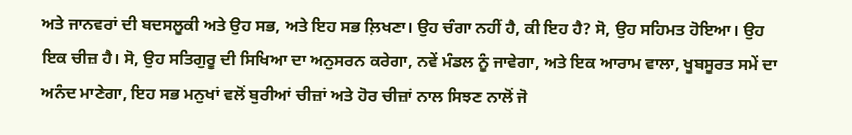ਅਤੇ ਜਾਨਵਰਾਂ ਦੀ ਬਦਸਲੂਕੀ ਅਤੇ ਉਹ ਸਭ, ਅਤੇ ਇਹ ਸਭ ਲ਼ਿਖਣਾ। ਉਹ ਚੰਗਾ ਨਹੀਂ ਹੈ, ਕੀ ਇਹ ਹੈ? ਸੋ, ਉਹ ਸਹਿਮਤ ਹੋਇਆ। ਉਹ ਇਕ ਚੀਜ਼ ਹੈ। ਸੋ, ਉਹ ਸਤਿਗੁਰੂ ਦੀ ਸਿਖਿਆ ਦਾ ਅਨੁਸਰਨ ਕਰੇਗਾ, ਨਵੇਂ ਮੰਡਲ ਨੂੰ ਜਾਵੇਗਾ, ਅਤੇ ਇਕ ਆਰਾਮ ਵਾਲਾ, ਖੂਬਸੂਰਤ ਸਮੇਂ ਦਾ ਅਨੰਦ ਮਾਣੇਗਾ, ਇਹ ਸਭ ਮਨੁਖਾਂ ਵਲੋਂ ਬੁਰੀਆਂ ਚੀਜ਼ਾਂ ਅਤੇ ਹੋਰ ਚੀਜ਼ਾਂ ਨਾਲ ਸਿਝਣ ਨਾਲੋਂ ਜੋ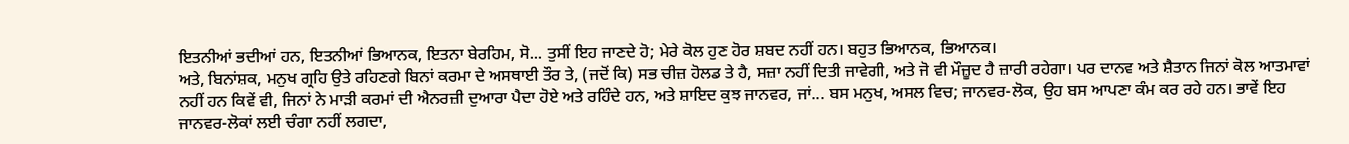ਇਤਨੀਆਂ ਭਦੀਆਂ ਹਨ, ਇਤਨੀਆਂ ਭਿਆਨਕ, ਇਤਨਾ ਬੇਰਹਿਮ, ਸੋ... ਤੁਸੀਂ ਇਹ ਜਾਣਦੇ ਹੋ; ਮੇਰੇ ਕੋਲ ਹੁਣ ਹੋਰ ਸ਼ਬਦ ਨਹੀਂ ਹਨ। ਬਹੁਤ ਭਿਆਨਕ, ਭਿਆਨਕ।
ਅਤੇ, ਬਿਨਾਂਸ਼ਕ, ਮਨੁਖ ਗ੍ਰਹਿ ਉਤੇ ਰਹਿਣਗੇ ਬਿਨਾਂ ਕਰਮਾ ਦੇ ਅਸਥਾਈ ਤੌਰ ਤੇ, (ਜਦੋਂ ਕਿ) ਸਭ ਚੀਜ਼ ਹੋਲਡ ਤੇ ਹੈ, ਸਜ਼ਾ ਨਹੀਂ ਦਿਤੀ ਜਾਵੇਗੀ, ਅਤੇ ਜੋ ਵੀ ਮੌਜ਼ੂਦ ਹੈ ਜ਼ਾਰੀ ਰਹੇਗਾ। ਪਰ ਦਾਨਵ ਅਤੇ ਸ਼ੈਤਾਨ ਜਿਨਾਂ ਕੋਲ ਆਤਮਾਵਾਂ ਨਹੀਂ ਹਨ ਕਿਵੇਂ ਵੀ, ਜਿਨਾਂ ਨੇ ਮਾੜੀ ਕਰਮਾਂ ਦੀ ਐਨਰਜ਼ੀ ਦੁਆਰਾ ਪੈਦਾ ਹੋਏ ਅਤੇ ਰਹਿੰਦੇ ਹਨ, ਅਤੇ ਸ਼ਾਇਦ ਕੁਝ ਜਾਨਵਰ, ਜਾਂ... ਬਸ ਮਨੁਖ, ਅਸਲ ਵਿਚ; ਜਾਨਵਰ-ਲੋਕ, ਉਹ ਬਸ ਆਪਣਾ ਕੰਮ ਕਰ ਰਹੇ ਹਨ। ਭਾਵੇਂ ਇਹ ਜਾਨਵਰ-ਲੋਕਾਂ ਲਈ ਚੰਗਾ ਨਹੀਂ ਲਗਦਾ,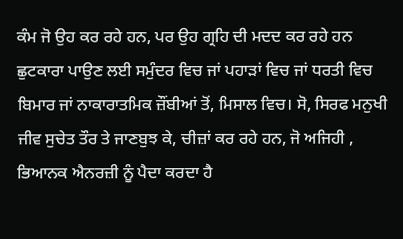ਕੰਮ ਜੋ ਉਹ ਕਰ ਰਹੇ ਹਨ, ਪਰ ਉਹ ਗ੍ਰਹਿ ਦੀ ਮਦਦ ਕਰ ਰਹੇ ਹਨ ਛੁਟਕਾਰਾ ਪਾਉਣ ਲਈ ਸਮੁੰਦਰ ਵਿਚ ਜਾਂ ਪਹਾੜਾਂ ਵਿਚ ਜਾਂ ਧਰਤੀ ਵਿਚ ਬਿਮਾਰ ਜਾਂ ਨਾਕਾਰਾਤਮਿਕ ਜ਼ੌਂਬੀਆਂ ਤੋਂ, ਮਿਸਾਲ ਵਿਚ। ਸੋ, ਸਿਰਫ ਮਨੁਖੀ ਜੀਵ ਸੁਚੇਤ ਤੌਰ ਤੇ ਜਾਣਬੁਝ ਕੇ, ਚੀਜ਼ਾਂ ਕਰ ਰਹੇ ਹਨ, ਜੋ ਅਜਿਹੀ , ਭਿਆਨਕ ਐਨਰਜ਼ੀ ਨੂੰ ਪੈਦਾ ਕਰਦਾ ਹੈ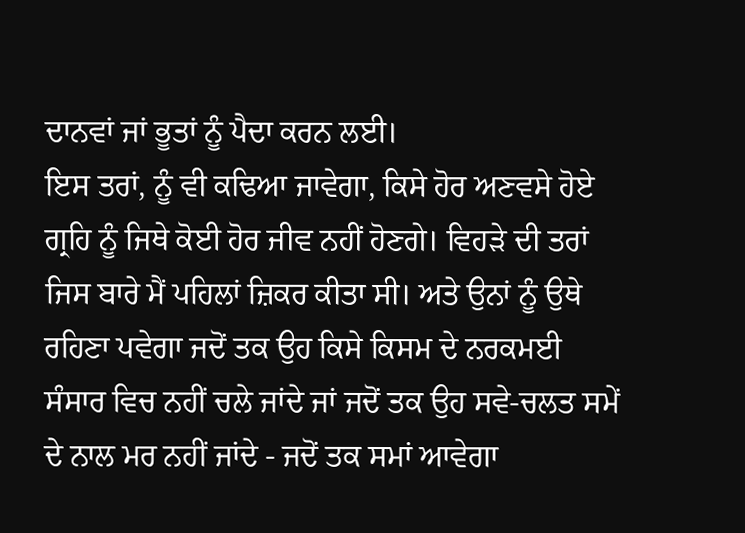ਦਾਨਵਾਂ ਜਾਂ ਭੂਤਾਂ ਨੂੰ ਪੈਦਾ ਕਰਨ ਲਈ।
ਇਸ ਤਰਾਂ, ਨੂੰ ਵੀ ਕਢਿਆ ਜਾਵੇਗਾ, ਕਿਸੇ ਹੋਰ ਅਣਵਸੇ ਹੋਏ ਗ੍ਰਹਿ ਨੂੰ ਜਿਥੇ ਕੋਈ ਹੋਰ ਜੀਵ ਨਹੀਂ ਹੋਣਗੇ। ਵਿਹੜੇ ਦੀ ਤਰਾਂ ਜਿਸ ਬਾਰੇ ਮੈਂ ਪਹਿਲਾਂ ਜ਼ਿਕਰ ਕੀਤਾ ਸੀ। ਅਤੇ ਉਨਾਂ ਨੂੰ ਉਥੇ ਰਹਿਣਾ ਪਵੇਗਾ ਜਦੋਂ ਤਕ ਉਹ ਕਿਸੇ ਕਿਸਮ ਦੇ ਨਰਕਮਈ ਸੰਸਾਰ ਵਿਚ ਨਹੀਂ ਚਲੇ ਜਾਂਦੇ ਜਾਂ ਜਦੋਂ ਤਕ ਉਹ ਸਵੇ-ਚਲਤ ਸਮੇਂ ਦੇ ਨਾਲ ਮਰ ਨਹੀਂ ਜਾਂਦੇ - ਜਦੋਂ ਤਕ ਸਮਾਂ ਆਵੇਗਾ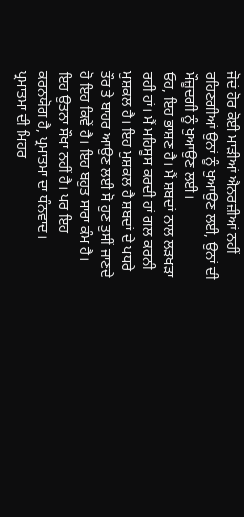ਜੋਦਂ ਹੋਰ ਕੋਈ ਮਾੜੀਆਂ ਐਨਰਜ਼ੀਆਂ ਨਹੀਂ ਰਹਿਣਗੀਆਂ ਉਨਾਂ ਨੂੰ ਖੁਆਉਣ ਲਈ, ਉਨਾਂ ਦੀ ਮੌਜ਼ੂਦਗੀ ਨੂੰ ਖੁਆਉਣ ਲਈ।
ਓਹ, ਇਹ ਭਾਸ਼ਣ ਹੈ। ਮੈਂ ਸ਼ਬਦਾਂ ਨਾਲ ਲੜਖੜਾ ਰਹੀ ਹਾਂ। ਮੈਂ ਮਹਿਸੂਸ ਕਰਦੀ ਹਾਂ ਗਲ ਕਰਨੀ ਮੁਸ਼ਕਲ ਹੈ। ਇਹ ਮੁਸ਼ਕਲ ਹੈ ਸ਼ਬਦਾਂ ਦੇ ਪਧਰੇ ਤੌਰ ਤੇ ਬਾਹਰ ਆਉਣ ਲਈ ਸੋ ਹੁਣ ਤੁਸੀਂ ਜਾਣਦੇ ਹੋ ਇਹ ਕਿਵੇਂ ਹੈ। ਇਹ ਬਹੁਤ ਸਾਰਾ ਕੰਮ ਹੈ। ਇਹ ਉਤਨਾ ਸੌਖਾ ਨਹੀਂ ਹੈ। ਪਰ ਇਹ ਕਰਨਯੋਗ ਹੈ, ਪ੍ਰਮਾਤਮਾ ਦਾ ਧੰਨਵਾਦ। ਪ੍ਰਮਾਤਮਾ ਦੀ ਮਿਹਰ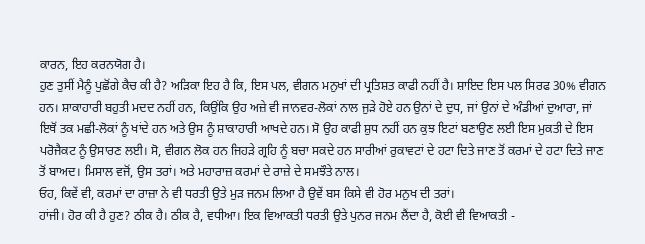ਕਾਰਨ, ਇਹ ਕਰਨਯੋਗ ਹੈ।
ਹੁਣ ਤੁਸੀਂ ਮੈਨੂੰ ਪੁਛੋਂਗੇ ਕੈਚ ਕੀ ਹੈ? ਅੜਿਕਾ ਇਹ ਹੈ ਕਿ, ਇਸ ਪਲ, ਵੀਗਨ ਮਨੁਖਾਂ ਦੀ ਪ੍ਰਤਿਸ਼ਤ ਕਾਫੀ ਨਹੀਂ ਹੈ। ਸ਼ਾਇਦ ਇਸ ਪਲ ਸਿਰਫ 30% ਵੀਗਨ ਹਨ। ਸ਼ਾਕਾਹਾਰੀ ਬਹੁਤੀ ਮਦਦ ਨਹੀਂ ਹਨ, ਕਿਉਂਕਿ ਉਹ ਅਜ਼ੇ ਵੀ ਜਾਨਵਰ-ਲੋਕਾਂ ਨਾਲ ਜੁੜੇ ਹੋਏ ਹਨ ਉਨਾਂ ਦੇ ਦੁਧ, ਜਾਂ ਉਨਾਂ ਦੇ ਅੰਡੀਆਂ ਦੁਆਰਾ, ਜਾਂ ਇਥੋਂ ਤਕ ਮਛੀ-ਲੋਕਾਂ ਨੂੰ ਖਾਂਦੇ ਹਨ ਅਤੇ ਉਸ ਨੂੰ ਸ਼ਾਕਾਹਾਰੀ ਆਖਦੇ ਹਨ। ਸੋ ਉਹ ਕਾਫੀ ਸ਼ੁਧ ਨਹੀਂ ਹਨ ਕੁਝ ਇਟਾਂ ਬਣਾਉਣ ਲਈ ਇਸ ਮੁਕਤੀ ਦੇ ਇਸ ਪਰੋਜੈਕਟ ਨੂੰ ਉਸਾਰਣ ਲਈ। ਸੋ, ਵੀਗਨ ਲੋਕ ਹਨ ਜਿਹੜੇ ਗ੍ਰਹਿ ਨੂੰ ਬਚਾ ਸਕਦੇ ਹਨ ਸਾਰੀਆਂ ਰੁਕਾਵਟਾਂ ਦੇ ਹਟਾ ਦਿਤੇ ਜਾਣ ਤੋਂ ਕਰਮਾਂ ਦੇ ਹਟਾ ਦਿਤੇ ਜਾਣ ਤੋਂ ਬਾਅਦ। ਮਿਸਾਲ ਵਜੋਂ, ਉਸ ਤਰਾਂ। ਅਤੇ ਮਹਾਰਾਜ਼ ਕਰਮਾਂ ਦੇ ਰਾਜ਼ੇ ਦੇ ਸਮਝੌਤੇ ਨਾਲ।
ਓਹ, ਕਿਵੇਂ ਵੀ, ਕਰਮਾਂ ਦਾ ਰਾਜ਼ਾ ਨੇ ਵੀ ਧਰਤੀ ਉਤੇ ਮੁੜ ਜਨਮ ਲਿਆ ਹੈ ਉਵੇਂ ਬਸ ਕਿਸੇ ਵੀ ਹੋਰ ਮਨੁਖ ਦੀ ਤਰਾਂ।
ਹਾਂਜੀ। ਹੋਰ ਕੀ ਹੈ ਹੁਣ? ਠੀਕ ਹੈ। ਠੀਕ ਹੈ, ਵਧੀਆ। ਇਕ ਵਿਆਕਤੀ ਧਰਤੀ ਉਤੇ ਪੁਨਰ ਜਨਮ ਲੈਂਦਾ ਹੈ, ਕੋਈ ਵੀ ਵਿਆਕਤੀ -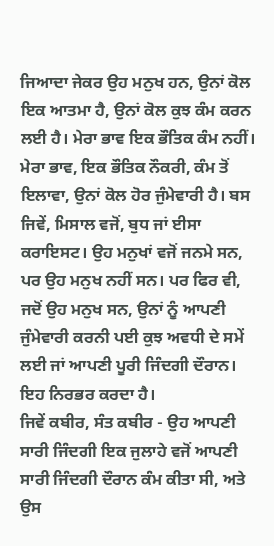ਜਿਆਦਾ ਜੇਕਰ ਉਹ ਮਨੁਖ ਹਨ, ਉਨਾਂ ਕੋਲ ਇਕ ਆਤਮਾ ਹੈ, ਉਨਾਂ ਕੋਲ ਕੁਝ ਕੰਮ ਕਰਨ ਲਈ ਹੈ। ਮੇਰਾ ਭਾਵ ਇਕ ਭੌਤਿਕ ਕੰਮ ਨਹੀਂ। ਮੇਰਾ ਭਾਵ, ਇਕ ਭੌਤਿਕ ਨੌਕਰੀ, ਕੰਮ ਤੋਂ ਇਲਾਵਾ, ਉਨਾਂ ਕੋਲ ਹੋਰ ਜੁੰਮੇਵਾਰੀ ਹੈ। ਬਸ ਜਿਵੇਂ, ਮਿਸਾਲ ਵਜੋਂ, ਬੁਧ ਜਾਂ ਈਸਾ ਕਰਾਇਸਟ। ਉਹ ਮਨੁਖਾਂ ਵਜੋਂ ਜਨਮੇ ਸਨ, ਪਰ ਉਹ ਮਨੁਖ ਨਹੀਂ ਸਨ। ਪਰ ਫਿਰ ਵੀ, ਜਦੋਂ ਉਹ ਮਨੁਖ ਸਨ, ਉਨਾਂ ਨੂੰ ਆਪਣੀ ਜੁੰਮੇਵਾਰੀ ਕਰਨੀ ਪਈ ਕੁਝ ਅਵਧੀ ਦੇ ਸਮੇਂ ਲਈ ਜਾਂ ਆਪਣੀ ਪੂਰੀ ਜਿੰਦਗੀ ਦੌਰਾਨ। ਇਹ ਨਿਰਭਰ ਕਰਦਾ ਹੈ।
ਜਿਵੇਂ ਕਬੀਰ, ਸੰਤ ਕਬੀਰ - ਉਹ ਆਪਣੀ ਸਾਰੀ ਜਿੰਦਗੀ ਇਕ ਜੁਲਾਹੇ ਵਜੋਂ ਆਪਣੀ ਸਾਰੀ ਜਿੰਦਗੀ ਦੌਰਾਨ ਕੰਮ ਕੀਤਾ ਸੀ, ਅਤੇ ਉਸ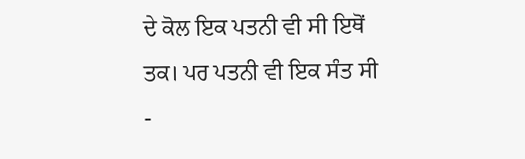ਦੇ ਕੋਲ ਇਕ ਪਤਨੀ ਵੀ ਸੀ ਇਥੋਂ ਤਕ। ਪਰ ਪਤਨੀ ਵੀ ਇਕ ਸੰਤ ਸੀ -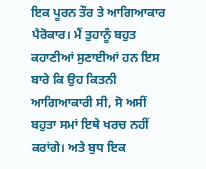ਇਕ ਪੂਰਨ ਤੌਰ ਤੇ ਆਗਿਆਕਾਰ ਪੈਰੋਕਾਰ। ਮੈਂ ਤੁਹਾਨੂੰ ਬਹੁਤ ਕਹਾਣੀਆਂ ਸੁਣਾਈਆਂ ਹਨ ਇਸ ਬਾਰੇ ਕਿ ਉਹ ਕਿਤਨੀ ਆਗਿਆਕਾਰੀ ਸੀ, ਸੋ ਅਸੀਂ ਬਹੁਤਾ ਸਮਾਂ ਇਥੇ ਖਰਚ ਨਹੀਂ ਕਰਾਂਗੇ। ਅਤੇ ਬੁਧ ਇਕ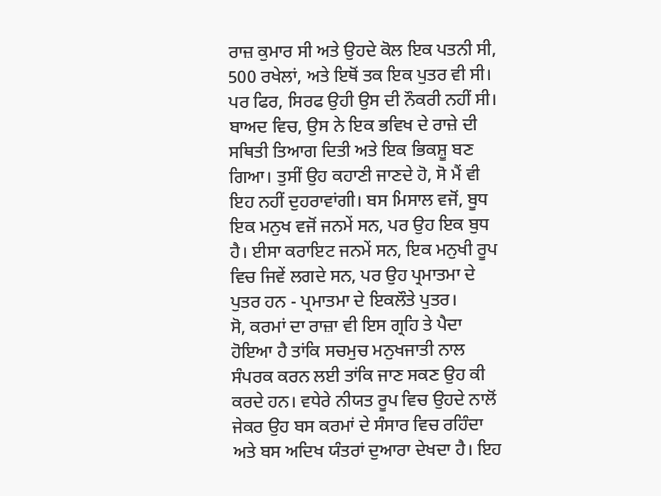ਰਾਜ਼ ਕੁਮਾਰ ਸੀ ਅਤੇ ਉਹਦੇ ਕੋਲ ਇਕ ਪਤਨੀ ਸੀ, 500 ਰਖੇਲਾਂ, ਅਤੇ ਇਥੋਂ ਤਕ ਇਕ ਪੁਤਰ ਵੀ ਸੀ। ਪਰ ਫਿਰ, ਸਿਰਫ ਉਹੀ ਉਸ ਦੀ ਨੌਕਰੀ ਨਹੀਂ ਸੀ। ਬਾਅਦ ਵਿਚ, ਉਸ ਨੇ ਇਕ ਭਵਿਖ ਦੇ ਰਾਜ਼ੇ ਦੀ ਸਥਿਤੀ ਤਿਆਗ ਦਿਤੀ ਅਤੇ ਇਕ ਭਿਕਸ਼ੂ ਬਣ ਗਿਆ। ਤੁਸੀਂ ਉਹ ਕਹਾਣੀ ਜਾਣਦੇ ਹੋ, ਸੋ ਮੈਂ ਵੀ ਇਹ ਨਹੀਂ ਦੁਹਰਾਵਾਂਗੀ। ਬਸ ਮਿਸਾਲ ਵਜੋਂ, ਬੂਧ ਇਕ ਮਨੁਖ ਵਜੋਂ ਜਨਮੇਂ ਸਨ, ਪਰ ਉਹ ਇਕ ਬੁਧ ਹੈ। ਈਸਾ ਕਰਾਇਟ ਜਨਮੇਂ ਸਨ, ਇਕ ਮਨੁਖੀ ਰੂਪ ਵਿਚ ਜਿਵੇਂ ਲਗਦੇ ਸਨ, ਪਰ ਉਹ ਪ੍ਰਮਾਤਮਾ ਦੇ ਪੁਤਰ ਹਨ - ਪ੍ਰਮਾਤਮਾ ਦੇ ਇਕਲੌਤੇ ਪੁਤਰ।
ਸੋ, ਕਰਮਾਂ ਦਾ ਰਾਜ਼ਾ ਵੀ ਇਸ ਗ੍ਰਹਿ ਤੇ ਪੈਦਾ ਹੋਇਆ ਹੈ ਤਾਂਕਿ ਸਚਮੁਚ ਮਨੁਖਜਾਤੀ ਨਾਲ ਸੰਪਰਕ ਕਰਨ ਲਈ ਤਾਂਕਿ ਜਾਣ ਸਕਣ ਉਹ ਕੀ ਕਰਦੇ ਹਨ। ਵਧੇਰੇ ਨੀਯਤ ਰੂਪ ਵਿਚ ਉਹਦੇ ਨਾਲੋਂ ਜੇਕਰ ਉਹ ਬਸ ਕਰਮਾਂ ਦੇ ਸੰਸਾਰ ਵਿਚ ਰਹਿੰਦਾ ਅਤੇ ਬਸ ਅਦਿਖ ਯੰਤਰਾਂ ਦੁਆਰਾ ਦੇਖਦਾ ਹੈ। ਇਹ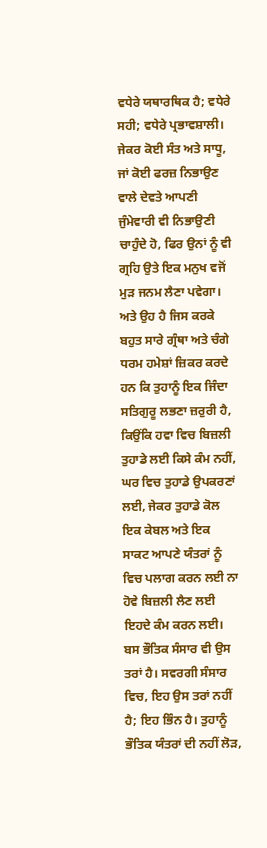ਵਧੇਰੇ ਯਥਾਰਥਿਕ ਹੈ; ਵਧੇਰੇ ਸਹੀ; ਵਧੇਰੇ ਪ੍ਰਭਾਵਸ਼ਾਲੀ। ਜੇਕਰ ਕੋਈ ਸੰਤ ਅਤੇ ਸਾਧੂ, ਜਾਂ ਕੋਈ ਫਰਜ਼ ਨਿਭਾਉਣ ਵਾਲੇ ਦੇਵਤੇ ਆਪਣੀ ਜੁੰਮੇਵਾਰੀ ਵੀ ਨਿਭਾਉਣੀ ਚਾਹੁੰਦੇ ਹੋ, ਫਿਰ ਉਨਾਂ ਨੂੰ ਵੀ ਗ੍ਰਹਿ ਉਤੇ ਇਕ ਮਨੁਖ ਵਜੋਂ ਮੁੜ ਜਨਮ ਲੈਣਾ ਪਵੇਗਾ। ਅਤੇ ਉਹ ਹੈ ਜਿਸ ਕਰਕੇ ਬਹੁਤ ਸਾਰੇ ਗ੍ਰੰਥਾ ਅਤੇ ਚੰਗੇ ਧਰਮ ਹਮੇਸ਼ਾਂ ਜ਼ਿਕਰ ਕਰਦੇ ਹਨ ਕਿ ਤੁਹਾਨੂੰ ਇਕ ਜਿੰਦਾ ਸਤਿਗੁਰੂ ਲਭਣਾ ਜ਼ਰੁਰੀ ਹੈ, ਕਿਉਂਕਿ ਹਵਾ ਵਿਚ ਬਿਜ਼ਲੀ ਤੁਹਾਡੇ ਲਈ ਕਿਸੇ ਕੰਮ ਨਹੀਂ, ਘਰ ਵਿਚ ਤੁਹਾਡੇ ਉਪਕਰਣਾਂ ਲਈ, ਜੇਕਰ ਤੁਹਾਡੇ ਕੋਲ ਇਕ ਕੇਬਲ ਅਤੇ ਇਕ ਸਾਕਟ ਆਪਣੇ ਯੰਤਰਾਂ ਨੂੰ ਵਿਚ ਪਲਾਗ ਕਰਨ ਲਈ ਨਾ ਹੋਵੇ ਬਿਜ਼ਲੀ ਲੈਣ ਲਈ ਇਹਦੇ ਕੰਮ ਕਰਨ ਲਈ।
ਬਸ ਭੌਤਿਕ ਸੰਸਾਰ ਵੀ ਉਸ ਤਰਾਂ ਹੈ। ਸਵਰਗੀ ਸੰਸਾਰ ਵਿਚ, ਇਹ ਉਸ ਤਰਾਂ ਨਹੀਂ ਹੈ; ਇਹ ਭਿੰਨ ਹੈ। ਤੁਹਾਨੂੰ ਭੌਤਿਕ ਯੰਤਰਾਂ ਦੀ ਨਹੀਂ ਲੋੜ,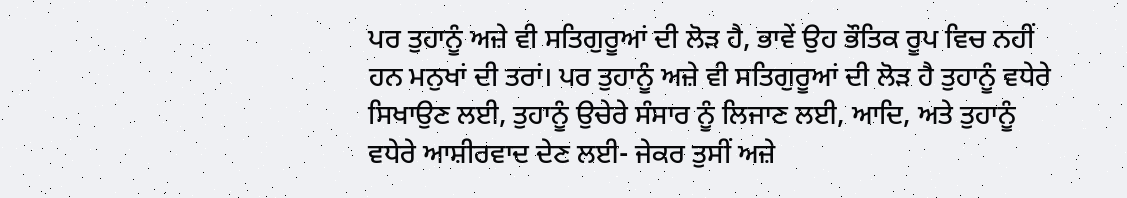ਪਰ ਤੁਹਾਨੂੰ ਅਜ਼ੇ ਵੀ ਸਤਿਗੁਰੂਆਂ ਦੀ ਲੋੜ ਹੈ, ਭਾਵੇਂ ਉਹ ਭੌਤਿਕ ਰੂਪ ਵਿਚ ਨਹੀਂ ਹਨ ਮਨੁਖਾਂ ਦੀ ਤਰਾਂ। ਪਰ ਤੁਹਾਨੂੰ ਅਜ਼ੇ ਵੀ ਸਤਿਗੁਰੂਆਂ ਦੀ ਲੋੜ ਹੈ ਤੁਹਾਨੂੰ ਵਧੇਰੇ ਸਿਖਾਉਣ ਲਈ, ਤੁਹਾਨੂੰ ਉਚੇਰੇ ਸੰਸਾਰ ਨੂੰ ਲਿਜਾਣ ਲਈ, ਆਦਿ, ਅਤੇ ਤੁਹਾਨੂੰ ਵਧੇਰੇ ਆਸ਼ੀਰਵਾਦ ਦੇਣ ਲਈ- ਜੇਕਰ ਤੁਸੀਂ ਅਜ਼ੇ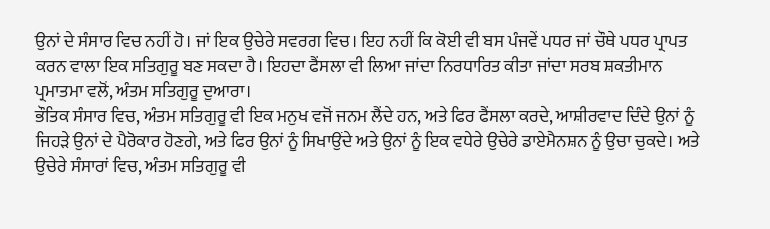ਉਨਾਂ ਦੇ ਸੰਸਾਰ ਵਿਚ ਨਹੀਂ ਹੋ। ਜਾਂ ਇਕ ਉਚੇਰੇ ਸਵਰਗ ਵਿਚ। ਇਹ ਨਹੀਂ ਕਿ ਕੋਈ ਵੀ ਬਸ ਪੰਜਵੇਂ ਪਧਰ ਜਾਂ ਚੌਥੇ ਪਧਰ ਪ੍ਰਾਪਤ ਕਰਨ ਵਾਲਾ ਇਕ ਸਤਿਗੁਰੂ ਬਣ ਸਕਦਾ ਹੈ। ਇਹਦਾ ਫੈਂਸਲਾ ਵੀ ਲਿਆ ਜਾਂਦਾ ਨਿਰਧਾਰਿਤ ਕੀਤਾ ਜਾਂਦਾ ਸਰਬ ਸ਼ਕਤੀਮਾਨ ਪ੍ਰਮਾਤਮਾ ਵਲੋਂ, ਅੰਤਮ ਸਤਿਗੁਰੂ ਦੁਆਰਾ।
ਭੌਤਿਕ ਸੰਸਾਰ ਵਿਚ, ਅੰਤਮ ਸਤਿਗੁਰੂ ਵੀ ਇਕ ਮਨੁਖ ਵਜੋਂ ਜਨਮ ਲੈਂਦੇ ਹਨ, ਅਤੇ ਫਿਰ ਫੈਂਸਲਾ ਕਰਦੇ, ਆਸ਼ੀਰਵਾਦ ਦਿੰਦੇ ਉਨਾਂ ਨੂੰ ਜਿਹੜੇ ਉਨਾਂ ਦੇ ਪੈਰੋਕਾਰ ਹੋਣਗੇ, ਅਤੇ ਫਿਰ ਉਨਾਂ ਨੂੰ ਸਿਖਾਉਂਦੇ ਅਤੇ ਉਨਾਂ ਨੂੰ ਇਕ ਵਧੇਰੇ ਉਚੇਰੇ ਡਾਏਮੈਨਸ਼ਨ ਨੂੰ ਉਚਾ ਚੁਕਦੇ। ਅਤੇ ਉਚੇਰੇ ਸੰਸਾਰਾਂ ਵਿਚ, ਅੰਤਮ ਸਤਿਗੁਰੂ ਵੀ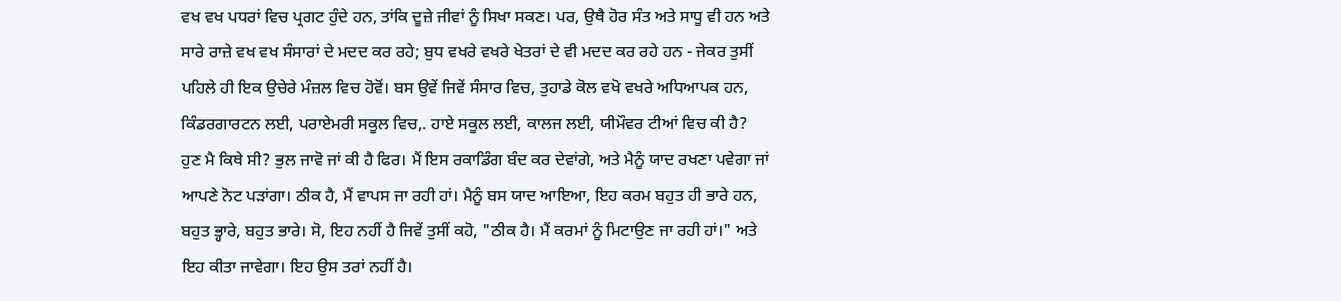ਵਖ ਵਖ ਪਧਰਾਂ ਵਿਚ ਪ੍ਰਗਟ ਹੁੰਦੇ ਹਨ, ਤਾਂਕਿ ਦੂਜ਼ੇ ਜੀਵਾਂ ਨੂੰ ਸਿਖਾ ਸਕਣ। ਪਰ, ਉਥੈ ਹੋਰ ਸੰਤ ਅਤੇ ਸਾਧੂ ਵੀ ਹਨ ਅਤੇ ਸਾਰੇ ਰਾਜ਼ੇ ਵਖ ਵਖ ਸੰਸਾਰਾਂ ਦੇ ਮਦਦ ਕਰ ਰਹੇ; ਬੁਧ ਵਖਰੇ ਵਖਰੇ ਖੇਤਰਾਂ ਦੇ ਵੀ ਮਦਦ ਕਰ ਰਹੇ ਹਨ - ਜੇਕਰ ਤੁਸੀਂ ਪਹਿਲੇ ਹੀ ਇਕ ਉਚੇਰੇ ਮੰਜ਼ਲ ਵਿਚ ਹੋਵੋਂ। ਬਸ ਉਵੇਂ ਜਿਵੇਂ ਸੰਸਾਰ ਵਿਚ, ਤੁਹਾਡੇ ਕੋਲ ਵਖੋ ਵਖਰੇ ਅਧਿਆਪਕ ਹਨ, ਕਿੰਡਰਗਾਰਟਨ ਲਈ, ਪਰਾਏਮਰੀ ਸਕੂਲ ਵਿਚ,. ਹਾਏ ਸਕੂਲ ਲਈ, ਕਾਲਜ ਲਈ, ਯੀਮੌਵਰ ਟੀਆਂ ਵਿਚ ਕੀ ਹੈ?
ਹੁਣ ਮੈ ਕਿਥੇ ਸੀ? ਭੁਲ ਜਾਵੋ ਜਾਂ ਕੀ ਹੈ ਫਿਰ। ਮੈਂ ਇਸ ਰਕਾਡਿੰਗ ਬੰਦ ਕਰ ਦੇਵਾਂਗੇ, ਅਤੇ ਮੈਨੂੰ ਯਾਦ ਰਖਣਾ ਪਵੇਗਾ ਜਾਂ ਆਪਣੇ ਨੋਟ ਪੜਾਂਗਾ। ਠੀਕ ਹੈ, ਮੈਂ ਵਾਪਸ ਜਾ ਰਹੀ ਹਾਂ। ਮੈਨੂੰ ਬਸ ਯਾਦ ਆਇਆ, ਇਹ ਕਰਮ ਬਹੁਤ ਹੀ ਭਾਰੇ ਹਨ, ਬਹੁਤ ਭ੍ਹਾਰੇ, ਬਹੁਤ ਭਾਰੇ। ਸੋ, ਇਹ ਨਹੀਂ ਹੈ ਜਿਵੇਂ ਤੁਸੀਂ ਕਹੋ, "ਠੀਕ ਹੈ। ਮੈਂ ਕਰਮਾਂ ਨੂੰ ਮਿਟਾਉਣ ਜਾ ਰਹੀ ਹਾਂ।" ਅਤੇ ਇਹ ਕੀਤਾ ਜਾਵੇਗਾ। ਇਹ ਉਸ ਤਰਾਂ ਨਹੀਂ ਹੈ।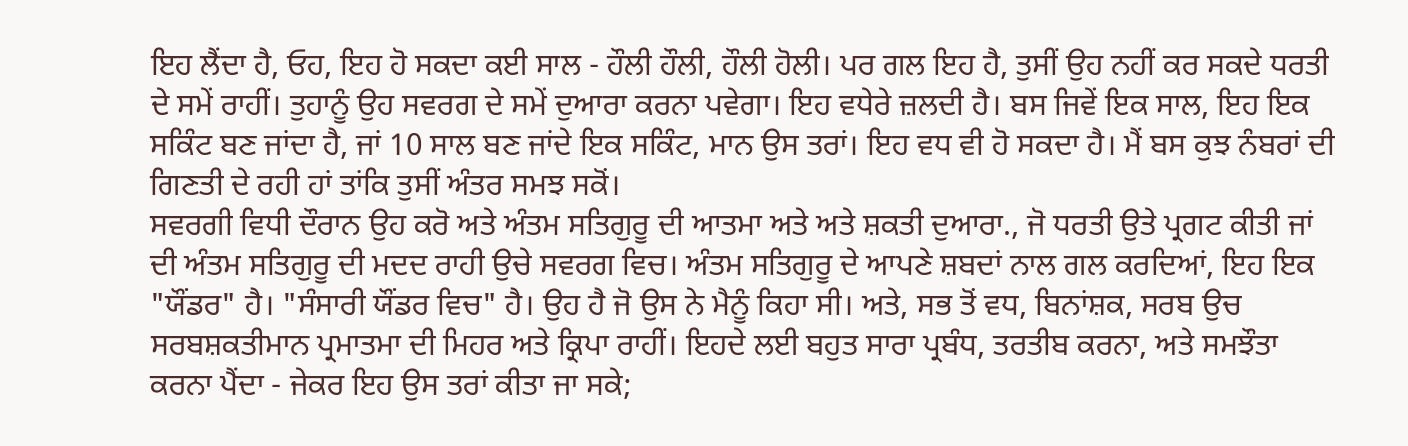ਇਹ ਲੈਂਦਾ ਹੈ, ਓਹ, ਇਹ ਹੋ ਸਕਦਾ ਕਈ ਸਾਲ - ਹੌਲੀ ਹੌਲੀ, ਹੌਲੀ ਹੋਲੀ। ਪਰ ਗਲ ਇਹ ਹੈ, ਤੁਸੀਂ ਉਹ ਨਹੀਂ ਕਰ ਸਕਦੇ ਧਰਤੀ ਦੇ ਸਮੇਂ ਰਾਹੀਂ। ਤੁਹਾਨੂੰ ਉਹ ਸਵਰਗ ਦੇ ਸਮੇਂ ਦੁਆਰਾ ਕਰਨਾ ਪਵੇਗਾ। ਇਹ ਵਧੇਰੇ ਜ਼ਲਦੀ ਹੈ। ਬਸ ਜਿਵੇਂ ਇਕ ਸਾਲ, ਇਹ ਇਕ ਸਕਿੰਟ ਬਣ ਜਾਂਦਾ ਹੈ, ਜਾਂ 10 ਸਾਲ ਬਣ ਜਾਂਦੇ ਇਕ ਸਕਿੰਟ, ਮਾਨ ਉਸ ਤਰਾਂ। ਇਹ ਵਧ ਵੀ ਹੋ ਸਕਦਾ ਹੈ। ਮੈਂ ਬਸ ਕੁਝ ਨੰਬਰਾਂ ਦੀ ਗਿਣਤੀ ਦੇ ਰਹੀ ਹਾਂ ਤਾਂਕਿ ਤੁਸੀਂ ਅੰਤਰ ਸਮਝ ਸਕੋਂ।
ਸਵਰਗੀ ਵਿਧੀ ਦੌਰਾਨ ਉਹ ਕਰੋ ਅਤੇ ਅੰਤਮ ਸਤਿਗੁਰੂ ਦੀ ਆਤਮਾ ਅਤੇ ਅਤੇ ਸ਼ਕਤੀ ਦੁਆਰਾ., ਜੋ ਧਰਤੀ ਉਤੇ ਪ੍ਰਗਟ ਕੀਤੀ ਜਾਂ ਦੀ ਅੰਤਮ ਸਤਿਗੁਰੂ ਦੀ ਮਦਦ ਰਾਹੀ ਉਚੇ ਸਵਰਗ ਵਿਚ। ਅੰਤਮ ਸਤਿਗੁਰੂ ਦੇ ਆਪਣੇ ਸ਼ਬਦਾਂ ਨਾਲ ਗਲ ਕਰਦਿਆਂ, ਇਹ ਇਕ "ਯੌਂਡਰ" ਹੈ। "ਸੰਸਾਰੀ ਯੌਂਡਰ ਵਿਚ" ਹੈ। ਉਹ ਹੈ ਜੋ ਉਸ ਨੇ ਮੈਨੂੰ ਕਿਹਾ ਸੀ। ਅਤੇ, ਸਭ ਤੋਂ ਵਧ, ਬਿਨਾਂਸ਼ਕ, ਸਰਬ ਉਚ ਸਰਬਸ਼ਕਤੀਮਾਨ ਪ੍ਰਮਾਤਮਾ ਦੀ ਮਿਹਰ ਅਤੇ ਕ੍ਰਿਪਾ ਰਾਹੀਂ। ਇਹਦੇ ਲਈ ਬਹੁਤ ਸਾਰਾ ਪ੍ਰਬੰਧ, ਤਰਤੀਬ ਕਰਨਾ, ਅਤੇ ਸਮਝੌਤਾ ਕਰਨਾ ਪੈਂਦਾ - ਜੇਕਰ ਇਹ ਉਸ ਤਰਾਂ ਕੀਤਾ ਜਾ ਸਕੇ;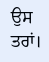ਉਸ ਤਰਾਂ।